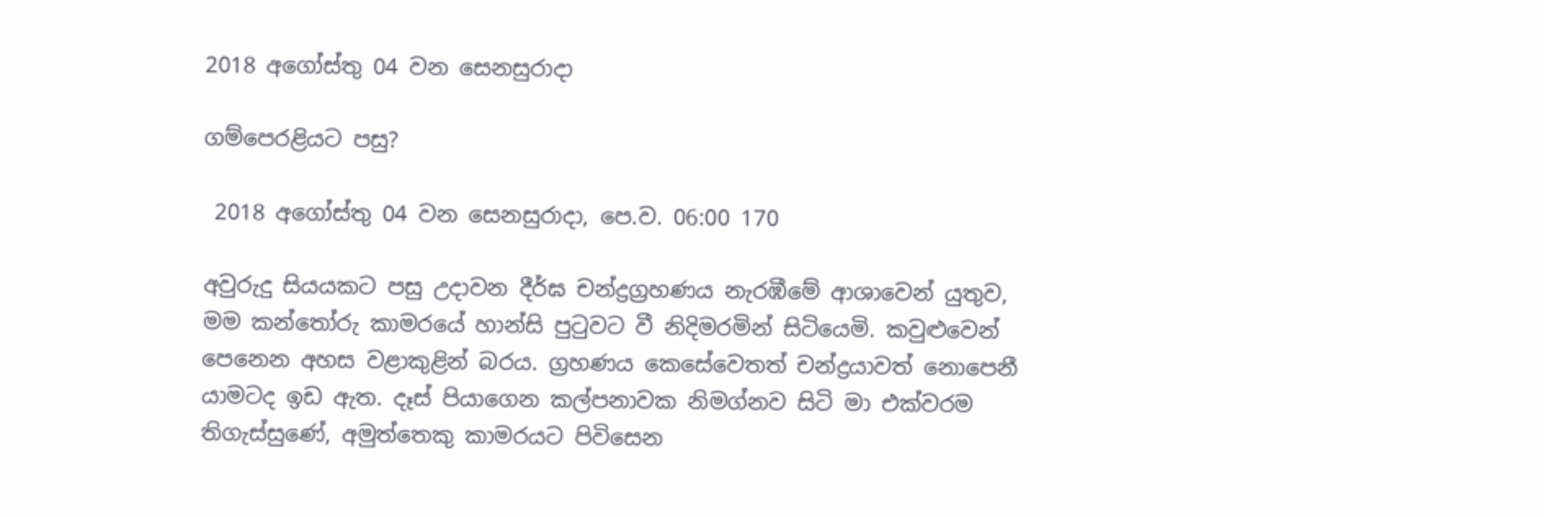2018 අගෝස්තු 04 වන සෙනසුරාදා

ගම්පෙරළියට පසු?

 2018 අගෝස්තු 04 වන සෙනසුරාදා, පෙ.ව. 06:00 170

අවුරුදු සියයකට පසු උදාවන දීර්ඝ චන්ද්‍රග්‍රහණය නැරඹීමේ ආශාවෙන් යුතුව, මම කන්තෝරු කාමරයේ හාන්සි පුටුවට වී නිදිමරමින් සිටියෙමි. කවුළුවෙන් පෙනෙන අහස වළාකුළින් බරය. ග්‍රහණය කෙසේවෙතත් චන්ද්‍රයාවත් නොපෙනී යාමටද ඉඩ ඇත. දෑස් පියාගෙන කල්පනාවක නිමග්නව සිටි මා එක්වරම තිගැස්සුණේ, අමුත්තෙකු කාමරයට පිවිසෙන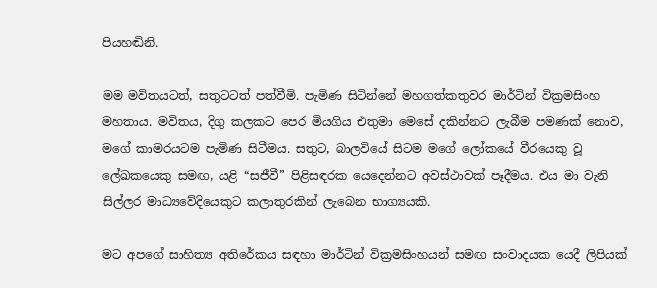පියහඬිනි.

මම මවිතයටත්, සතුටටත් පත්වීමි. පැමිණ සිටින්නේ මහගත්කතුවර මාර්ටින් වික්‍රමසිංහ මහතාය. මවිතය, දිගු කලකට පෙර මියගිය එතුමා මෙසේ දකින්නට ලැබීම පමණක් නොව, මගේ කාමරයටම පැමිණ සිටීමය. සතුට, බාලවියේ සිටම මගේ ලෝකයේ වීරයෙකු වූ ලේඛකයෙකු සමඟ, යළි “සජීවී” පිළිසඳරක යෙදෙන්නට අවස්ථාවක් පෑදීමය. එය මා වැනි සිල්ලර මාධ්‍යවේදියෙකුට කලාතුරකින් ලැබෙන භාග්‍යයකි.

මට අපගේ සාහිත්‍ය අතිරේකය සඳහා මාර්ටින් වික්‍රමසිංහයන් සමඟ සංවාදයක යෙදී ලිපියක්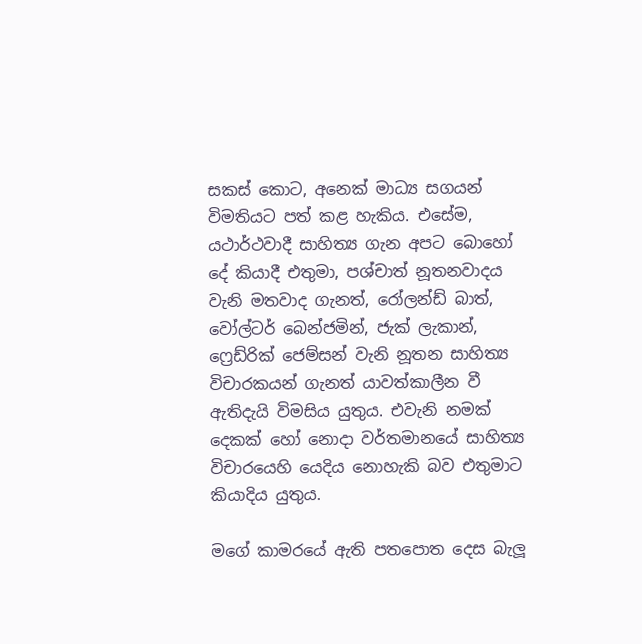සකස් කොට, අනෙක් මාධ්‍ය සගයන් විමතියට පත් කළ හැකිය. එසේම, යථාර්ථවාදී සාහිත්‍ය ගැන අපට බොහෝ දේ කියාදී එතුමා, පශ්චාත් නූතනවාදය වැනි මතවාද ගැනත්, රෝලන්ඩ් බාත්, වෝල්ටර් බෙන්ජමින්, ජැක් ලැකාන්, ෆ්‍රෙඩ්රික් ජෙම්සන් වැනි නූතන සාහිත්‍ය විචාරකයන් ගැනත් යාවත්කාලීන වී ඇතිදැයි විමසිය යුතුය. එවැනි නමක් දෙකක් හෝ නොදා වර්තමානයේ සාහිත්‍ය විචාරයෙහි යෙදිය නොහැකි බව එතුමාට කියාදිය යුතුය.

මගේ කාමරයේ ඇති පතපොත දෙස බැලූ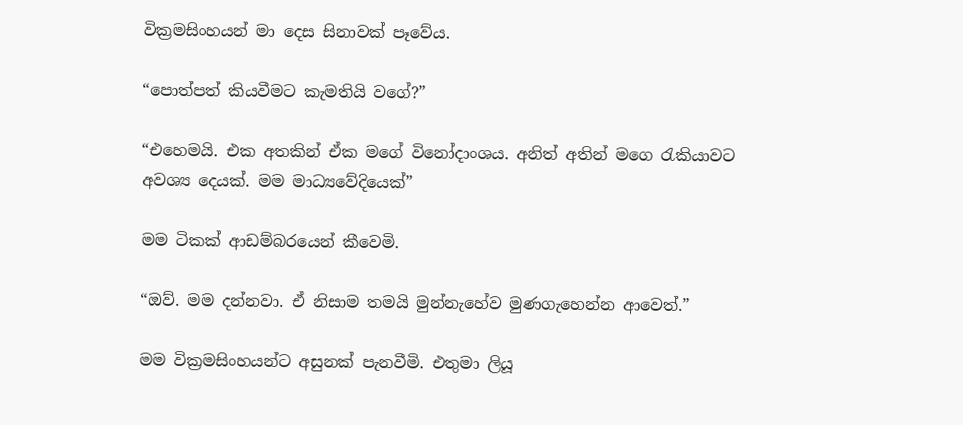වික්‍රමසිංහයන් මා දෙස සිනාවක් පෑවේය.

“පොත්පත් කියවීමට කැමතියි වගේ?”

“එහෙමයි. එක අතකින් ඒක මගේ විනෝදාංශය. අනිත් අතින් මගෙ රැකියාවට අවශ්‍ය දෙයක්. මම මාධ්‍යවේදියෙක්”

මම ටිකක් ආඩම්බරයෙන් කීවෙමි.

“ඔව්. මම දන්නවා. ඒ නිසාම තමයි මුන්නැහේව මුණගැහෙන්න ආවෙත්.”

මම වික්‍රමසිංහයන්ට අසුනක් පැනවීමි. එතුමා ලියූ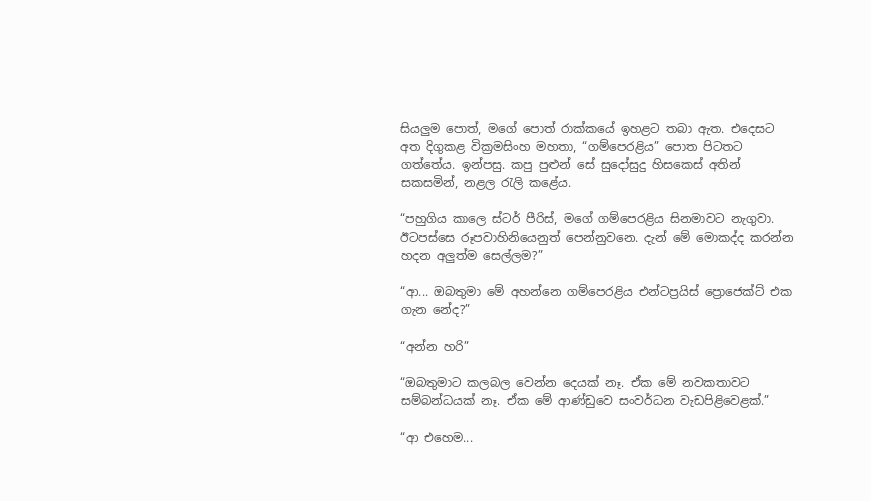සියලුම පොත්, මගේ පොත් රාක්කයේ ඉහළට තබා ඇත. එදෙසට අත දිගුකළ වික්‍රමසිංහ මහතා, “ගම්පෙරළිය” පොත පිටතට ගත්තේය. ඉන්පසු. කපු පුළුන් සේ සුදෝසුදු හිසකෙස් අතින් සකසමින්, නළල රැලි කළේය.

“පහුගිය කාලෙ ස්ටර් පීරිස්, මගේ ගම්පෙරළිය සිනමාවට නැගුවා. ඊටපස්සෙ රූපවාහිනියෙනුත් පෙන්නුවනෙ. දැන් මේ මොකද්ද කරන්න හදන අලුත්ම සෙල්ලම?”

“ආ... ඔබතුමා මේ අහන්නෙ ගම්පෙරළිය එන්ටප්‍රයිස් ප්‍රොජෙක්ට් එක ගැන නේද?”

“අන්න හරි”

“ඔබතුමාට කලබල වෙන්න දෙයක් නෑ. ඒක මේ නවකතාවට සම්බන්ධයක් නෑ. ඒක මේ ආණ්ඩුවෙ සංවර්ධන වැඩපිළිවෙළක්.”

“ආ එහෙම...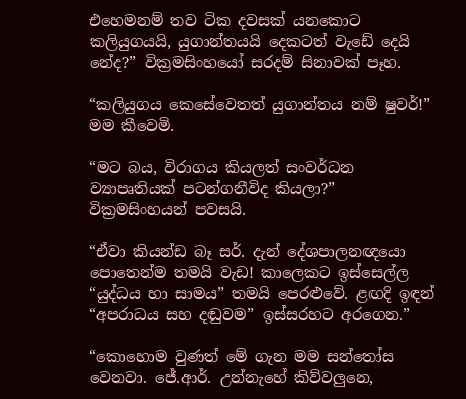එහෙමනම් තව ටික දවසක් යනකොට කලියුගයයි, යුගාන්තයයි දෙකටත් වැඩේ දෙයි නේද?” වික්‍රමසිංහයෝ සරදම් සිනාවක් පෑහ.

“කලියුගය කෙසේවෙතත් යුගාන්තය නම් ෂුවර්!” මම කීවෙමි.

“මට බය, විරාගය කියලත් සංවර්ධන ව්‍යාපෘතියක් පටන්ගනීවිද කියලා?” වික්‍රමසිංහයන් පවසයි.

“ඒවා කියන්ඩ බෑ සර්. දැන් දේශපාලනඥයො පොතෙන්ම තමයි වැඩ! කාලෙකට ඉස්සෙල්ල “යුද්ධය හා සාමය” තමයි පෙරළුවේ. ළඟදි ඉඳන් “අපරාධය සහ දඬුවම” ඉස්සරහට අරගෙන.”

“කොහොම වුණත් මේ ගැන මම සන්තෝස වෙනවා. ජේ.ආර්. උන්නැහේ කිව්වලුනෙ,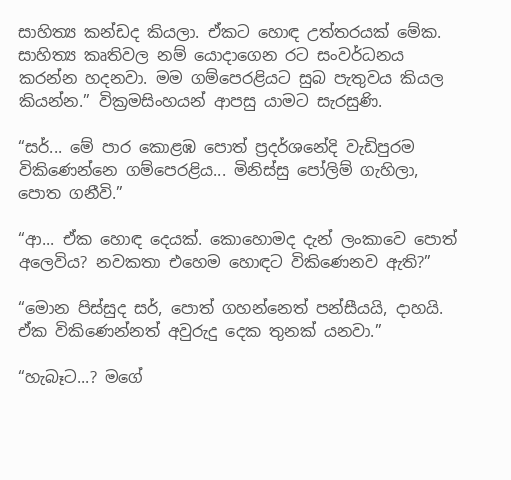සාහිත්‍ය කන්ඩද කියලා. ඒකට හොඳ උත්තරයක් මේක. සාහිත්‍ය කෘතිවල නම් යොදාගෙන රට සංවර්ධනය කරන්න හදනවා. මම ගම්පෙරළියට සුබ පැතුවය කියල කියන්න.” වික්‍රමසිංහයන් ආපසු යාමට සැරසුණි.

“සර්... මේ පාර කොළඹ පොත් ප්‍රදර්ශනේදි වැඩිපුරම විකි‍ණෙන්නෙ ගම්පෙරළිය... මිනිස්සු පෝලිම් ගැහිලා, පොත ගනීවි.”

“ආ... ඒක හොඳ දෙයක්. කොහොමද දැන් ලංකාවෙ පොත් අලෙවිය? නවකතා එහෙම හොඳට විකිණෙනව ඇති?”

“මොන පිස්සුද සර්, පොත් ගහන්නෙත් පන්සීයයි, දාහයි. ඒක විකිණෙන්නත් අවුරුදු දෙක තුනක් යනවා.”

“හැබෑට...? මගේ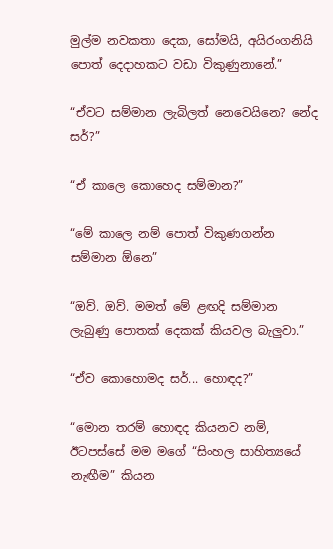මුල්ම නවකතා දෙක, සෝමයි, අයිරංගනියි පොත් දෙදාහකට වඩා විකුණුනානේ.”

“ඒවට සම්මාන ලැබිලත් නෙවෙයිනෙ? නේද සර්?”

“ඒ කාලෙ කොහෙද සම්මාන?”

“මේ කාලෙ නම් පොත් විකුණගන්න සම්මාන ඕනෙ”

“ඔව්. ඔව්. මමත් මේ ළඟදි සම්මාන ලැබුණු පොතක් දෙකක් කියවල බැලුවා.”

“ඒව කොහොමද සර්... හොඳද?”

“මොන තරම් හොඳද කියනව නම්, ඊටපස්සේ මම මගේ “සිංහල සාහිත්‍යයේ නැඟීම” කියන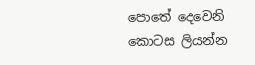පොතේ දෙවෙනි කොටස ලියන්න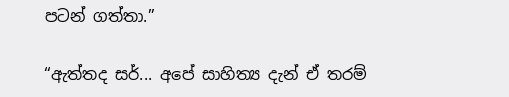පටන් ගත්තා.”

“ඇත්තද සර්... අපේ සාහිත්‍ය දැන් ඒ තරම්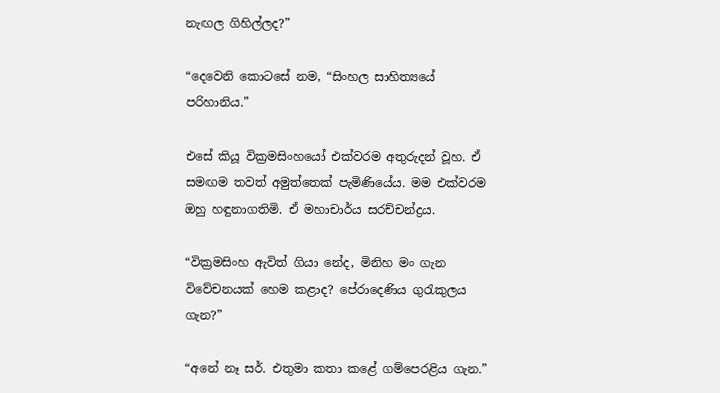නැඟල ගිහිල්ලද?”

“දෙවෙනි කොටසේ නම, “සිංහල සාහිත්‍යයේ පරිහානිය.”

එසේ කියූ වික්‍රමසිංහයෝ එක්වරම අතුරුදන් වූහ. ඒ සමඟම තවත් අමුත්තෙක් පැමිණියේය. මම එක්වරම ඔහු හඳුනාගතිමි. ඒ මහාචාර්ය සරච්චන්ද්‍රය.

“වික්‍රමසිංහ ඇවිත් ගියා නේද, මිනිහ මං ගැන විවේචනයක් හෙම කළාද? පේරාදෙණිය ගුරැකුලය ගැන?”

“අනේ නෑ සර්. එතුමා කතා කළේ ගම්පෙරළිය ගැන.”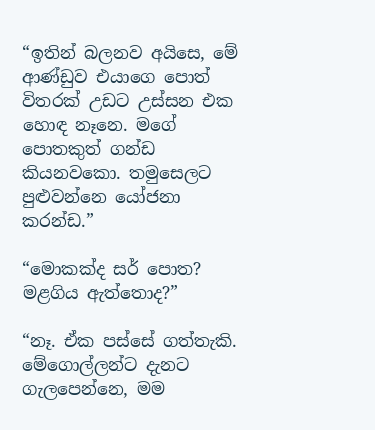“ඉතින් බලනව අයිසෙ, මේ ආණ්ඩුව එයාගෙ පොත් විතරක් උඩට උස්සන එක හොඳ නෑනෙ. මගේ පොතකුත් ගන්ඩ කියනවකො. තමුසෙලට පුළුවන්නෙ යෝජනා කරන්ඩ.”

“මොකක්ද සර් පොත? මළගිය ඇත්තොද?”

“නෑ. ඒක පස්සේ ගත්තැකි. මේගොල්ලන්ට දැනට ගැලපෙන්නෙ, මම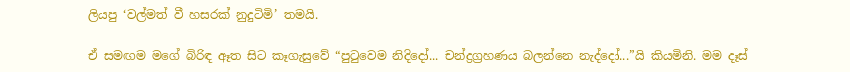ලියපු ‘වල්මත් වී හසරක් නුදුටිමි’ තමයි.

ඒ සමඟම මගේ බිරිඳ ඈත සිට කෑගැසුවේ “පුටුවෙම නිදිදෝ... චන්ද්‍රග්‍රහණය බලන්නෙ නැද්දෝ...”යි කියමිනි. මම දෑස්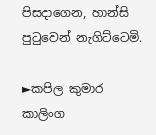පිසදාගෙන, හාන්සි පුටුවෙන් නැගිට්ටෙමි.

►කපිල කුමාර කාලිංග